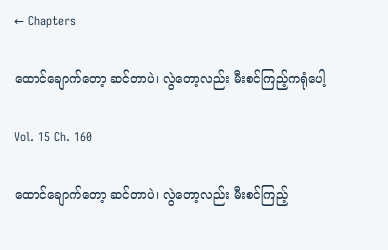← Chapters

ထောင်ချောက်တော့ ဆင်တာပဲ၊ လွဲတော့လည်း မီးစင်ကြည့်ကရုံပေါ့

Vol. 15 Ch. 160

ထောင်ချောက်တော့ ဆင်တာပဲ၊ လွဲတော့လည်း မီးစင်ကြည့်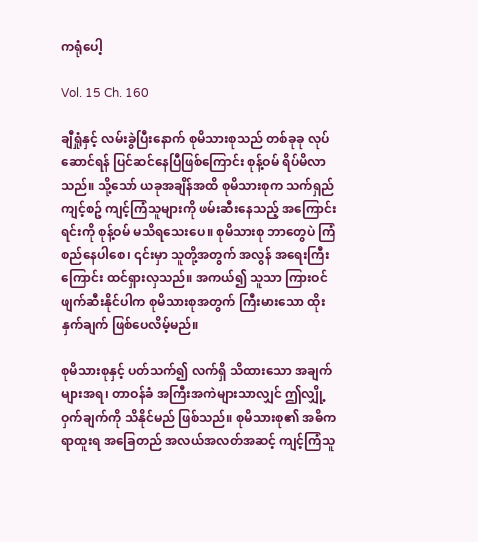ကရုံပေါ့

Vol. 15 Ch. 160

ချီရှုံနှင့် လမ်းခွဲပြီးနောက် စုမိသားစုသည် တစ်ခုခု လုပ်ဆောင်ရန် ပြင်ဆင်နေပြီဖြစ်ကြောင်း စုန့်ဝမ် ရိပ်မိလာသည်။ သို့သော် ယခုအချိန်အထိ စုမိသားစုက သက်ရှည်ကျင့်စဥ် ကျင့်ကြံသူများကို ဖမ်းဆီးနေသည့် အကြောင်းရင်းကို စုန့်ဝမ် မသိရသေးပေ။ စုမိသားစု ဘာတွေပဲ ကြံစည်နေပါစေ၊ ၎င်းမှာ သူတို့အတွက် အလွန် အရေးကြီးကြောင်း ထင်ရှားလှသည်။ အကယ်၍ သူသာ ကြားဝင် ဖျက်ဆီးနိုင်ပါက စုမိသားစုအတွက် ကြီးမားသော ထိုးနှက်ချက် ဖြစ်ပေလိမ့်မည်။

စုမိသားစုနှင့် ပတ်သက်၍ လက်ရှိ သိထားသော အချက်များအရ၊ တာဝန်ခံ အကြီးအကဲများသာလျှင် ဤလျှို့ဝှက်ချက်ကို သိနိုင်မည် ဖြစ်သည်။ စုမိသားစု၏ အဓိကရာထူးရ အခြေတည် အလယ်အလတ်အဆင့် ကျင့်ကြံသူ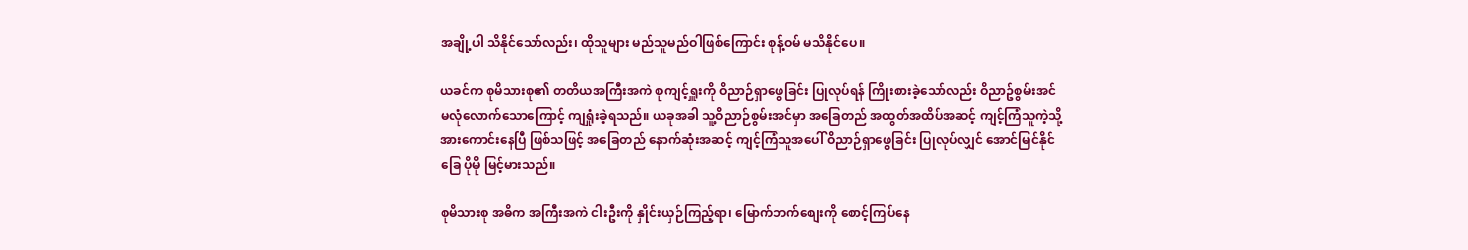အချို့ပါ သိနိုင်သော်လည်း၊ ထိုသူများ မည်သူမည်ဝါဖြစ်ကြောင်း စုန့်ဝမ် မသိနိုင်ပေ။

ယခင်က စုမိသားစု၏ တတိယအကြီးအကဲ စုကျင့်ရှူးကို ဝိညာဉ်ရှာဖွေခြင်း ပြုလုပ်ရန် ကြိုးစားခဲ့သော်လည်း ဝိညာဥ်စွမ်းအင် မလုံလောက်သောကြောင့် ကျရှုံးခဲ့ရသည်။ ယခုအခါ သူ့ဝိညာဉ်စွမ်းအင်မှာ အခြေတည် အထွတ်အထိပ်အဆင့် ကျင့်ကြံသူကဲ့သို့ အားကောင်းနေပြီ ဖြစ်သဖြင့် အခြေတည် နောက်ဆုံးအဆင့် ကျင့်ကြံသူအပေါ် ဝိညာဉ်ရှာဖွေခြင်း ပြုလုပ်လျှင် အောင်မြင်နိုင်ခြေ ပိုမို မြင့်မားသည်။

စုမိသားစု အဓိက အကြီးအကဲ ငါးဦးကို နှိုင်းယှဉ်ကြည့်ရာ၊ မြောက်ဘက်စျေးကို စောင့်ကြပ်နေ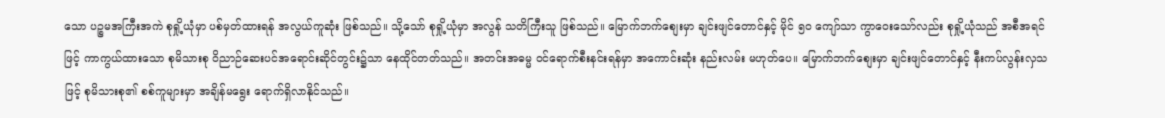သော ပဉ္စမအကြီးအကဲ စုရှို့ယုံမှာ ပစ်မှတ်ထားရန် အလွယ်ကူဆုံး ဖြစ်သည်။ သို့သော် စုရှို့ယုံမှာ အလွန် သတိကြီးသူ ဖြစ်သည်။ မြောက်ဘက်စျေးမှာ ချင်းဖျင်တောင်နှင့် မိုင် ၅၀ ကျော်သာ ကွာဝေးသော်လည်း စုရှို့ယုံသည် အစီအရင်ဖြင့် ကာကွယ်ထားသော စုမိသားစု ဝိညာဉ်ဆေးပင်အရောင်းဆိုင်တွင်း၌သာ နေထိုင်တတ်သည်။ အတင်းအဓမ္မ ဝင်ရောက်စီးနင်းရန်မှာ အကောင်းဆုံး နည်းလမ်း မဟုတ်ပေ။ မြောက်ဘက်စျေးမှာ ချင်းဖျင်တောင်နှင့် နီးကပ်လွန်းလှသဖြင့် စုမိသားစု၏ စစ်ကူများမှာ အချိန်မရွေး ရောက်ရှိလာနိုင်သည်။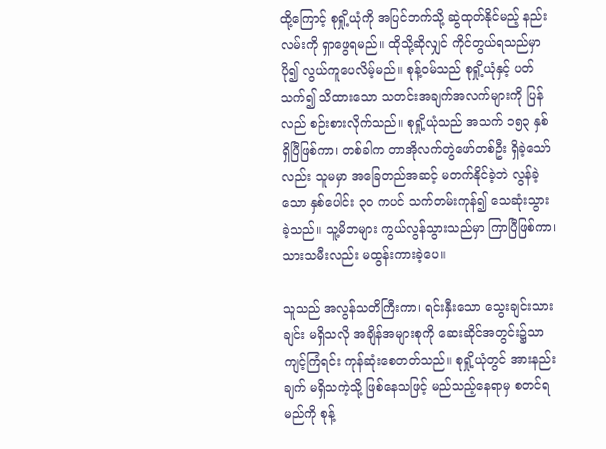ထို့ကြောင့် စုရှို့ယုံကို အပြင်ဘက်သို့ ဆွဲထုတ်နိုင်မည့် နည်းလမ်းကို ရှာဖွေရမည်။ ထိုသို့ဆိုလျှင် ကိုင်တွယ်ရသည်မှာ ပို၍ လွယ်ကူပေလိမ့်မည်။ စုန့်ဝမ်သည် စုရှို့ယုံနှင့် ပတ်သက်၍ သိထားသော သတင်းအချက်အလက်များကို ပြန်လည် စဉ်းစားလိုက်သည်။ စုရှို့ယုံသည် အသက် ၁၅၃ နှစ် ရှိပြီဖြစ်ကာ၊ တစ်ခါက တာအိုလက်တွဲဖော်တစ်ဦး ရှိခဲ့သော်လည်း သူမမှာ အခြေတည်အဆင့် မတက်နိုင်ခဲ့ဘဲ လွန်ခဲ့သော နှစ်ပေါင်း ၃၀ ကပင် သက်တမ်းကုန်၍ သေဆုံးသွားခဲ့သည်။ သူ့မိဘများ ကွယ်လွန်သွားသည်မှာ ကြာပြီဖြစ်ကာ၊ သားသမီးလည်း မထွန်းကားခဲ့ပေ။

သူသည် အလွန်သတိကြီးကာ၊ ရင်းနှီးသော သွေးချင်းသားချင်း မရှိသလို အချိန်အများစုကို ဆေးဆိုင်အတွင်း၌သာ ကျင့်ကြံရင်း ကုန်ဆုံးစေတတ်သည်။ စုရှို့ယုံတွင် အားနည်းချက် မရှိသကဲ့သို့ ဖြစ်နေသဖြင့် မည်သည့်နေရာမှ စတင်ရမည်ကို စုန့်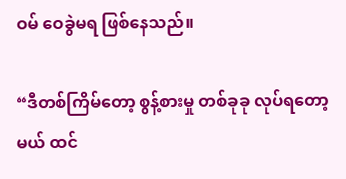ဝမ် ဝေခွဲမရ ဖြစ်နေသည်။

“ဒီတစ်ကြိမ်တော့ စွန့်စားမှု တစ်ခုခု လုပ်ရတော့မယ် ထင်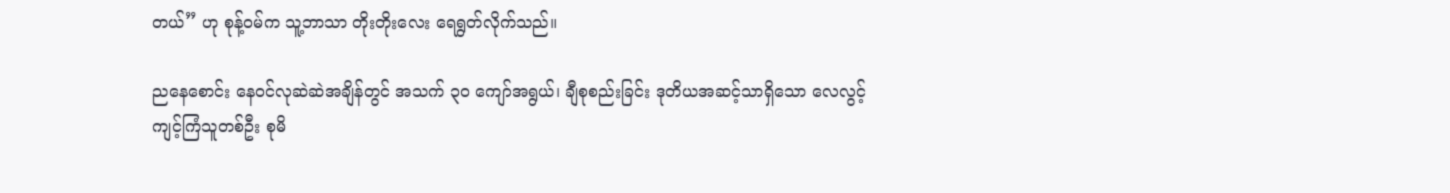တယ်” ဟု စုန့်ဝမ်က သူ့ဘာသာ တိုးတိုးလေး ရေရွတ်လိုက်သည်။

ညနေစောင်း နေဝင်လုဆဲဆဲအချိန်တွင် အသက် ၃၀ ကျော်အရွယ်၊ ချီစုစည်းခြင်း ဒုတိယအဆင့်သာရှိသော လေလွင့်ကျင့်ကြံသူတစ်ဦး စုမိ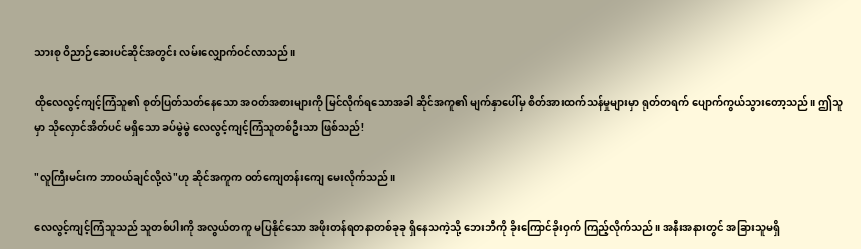သားစု ဝိညာဉ်ဆေးပင်ဆိုင်အတွင်း လမ်းလျှောက်ဝင်လာသည်။

ထိုလေလွင့်ကျင့်ကြံသူ၏ စုတ်ပြတ်သတ်နေသော အဝတ်အစားများကို မြင်လိုက်ရသောအခါ ဆိုင်အကူ၏ မျက်နှာပေါ်မှ စိတ်အားထက်သန်မှုများမှာ ရုတ်တရက် ပျောက်ကွယ်သွားတော့သည်။ ဤသူမှာ သိုလှောင်အိတ်ပင် မရှိသော ခပ်မွဲမွဲ လေလွင့်ကျင့်ကြံသူတစ်ဦးသာ ဖြစ်သည်!

"လူကြီးမင်းက ဘာဝယ်ချင်လို့လဲ"ဟု ဆိုင်အကူက ဝတ်ကျေတန်းကျေ မေးလိုက်သည်။

လေလွင့်ကျင့်ကြံသူသည် သူတစ်ပါးကို အလွယ်တကူ မပြနိုင်သော အဖိုးတန်ရတနာတစ်ခုခု ရှိနေသကဲ့သို့ ဘေးဘီကို ခိုးကြောင်ခိုးဝှက် ကြည့်လိုက်သည်။ အနီးအနားတွင် အခြားသူမရှိ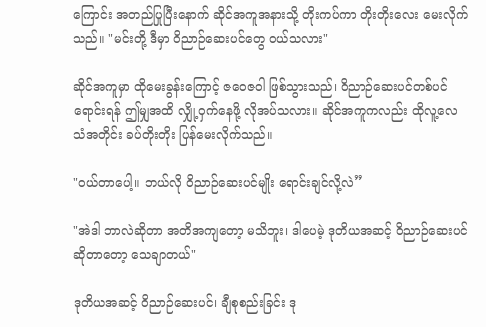ကြောင်း အတည်ပြုပြီးနောက် ဆိုင်အကူအနားသို့ တိုးကပ်ကာ တိုးတိုးလေး မေးလိုက်သည်။ "မင်းတို့ ဒီမှာ ဝိညာဉ်ဆေးပင်တွေ ဝယ်သလား"

ဆိုင်အကူမှာ ထိုမေးခွန်းကြောင့် ဇဝေဇဝါ ဖြစ်သွားသည်၊ ဝိညာဉ်ဆေးပင်တစ်ပင် ရောင်းရန် ဤမျှအထိ လျှို့ဝှက်နေဖို့ လိုအပ်သလား။ ဆိုင်အကူကလည်း ထိုလူ့လေသံအတိုင်း ခပ်တိုးတိုး ပြန်မေးလိုက်သည်။

"ဝယ်တာပေါ့။ ဘယ်လို ဝိညာဉ်ဆေးပင်မျိုး ရောင်းချင်လို့လဲ”

"အဲဒါ ဘာလဲဆိုတာ အတိအကျတော့ မသိဘူး၊ ဒါပေမဲ့ ဒုတိယအဆင့် ဝိညာဉ်ဆေးပင်ဆိုတာတော့ သေချာတယ်"

ဒုတိယအဆင့် ဝိညာဉ်ဆေးပင်၊ ချီစုစည်းခြင်း ဒု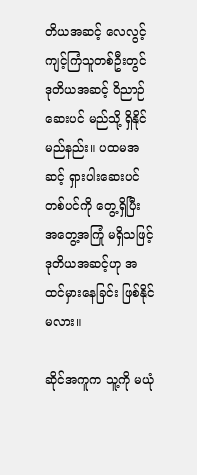တိယအဆင့် လေလွင့်ကျင့်ကြံသူတစ်ဦးတွင် ဒုတိယအဆင့် ဝိညာဉ်ဆေးပင် မည်သို့ ရှိနိုင်မည်နည်း။ ပထမအဆင့် ရှားပါးဆေးပင်တစ်ပင်ကို တွေ့ရှိပြီး အတွေ့အကြုံ မရှိသဖြင့် ဒုတိယအဆင့်ဟု အထင်မှားနေခြင်း ဖြစ်နိုင်မလား။

ဆိုင်အကူက သူ့ကို မယုံ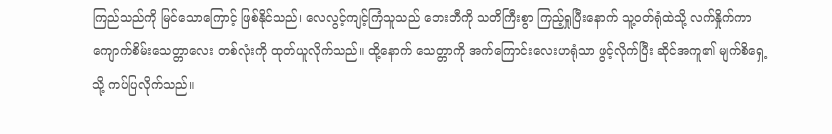ကြည်သည်ကို မြင်သောကြောင့် ဖြစ်နိုင်သည်၊ လေလွင့်ကျင့်ကြံသူသည် ဘေးဘီကို သတိကြီးစွာ ကြည့်ရှုပြီးနောက် သူ့ဝတ်ရုံထဲသို့ လက်နှိုက်ကာ ကျောက်စိမ်းသေတ္တာလေး တစ်လုံးကို ထုတ်ယူလိုက်သည်။ ထို့နောက် သေတ္တာကို အက်ကြောင်းလေးဟရုံသာ ဖွင့်လိုက်ပြီး ဆိုင်အကူ၏ မျက်စိရှေ့သို့ ကပ်ပြလိုက်သည်။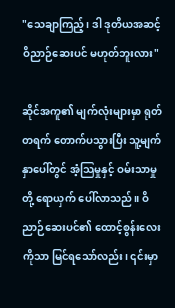"သေချာကြည့်၊ ဒါ ဒုတိယအဆင့် ဝိညာဉ်ဆေးပင် မဟုတ်ဘူးလား"

ဆိုင်အကူ၏ မျက်လုံးများမှာ ရုတ်တရက် တောက်ပသွားပြီး သူ့မျက်နှာပေါ်တွင် အံ့သြမှုနှင့် ဝမ်းသာမှုတို့ ရောယှက် ပေါ်လာသည်။ ဝိညာဉ်ဆေးပင်၏ ထောင့်စွန်းလေးကိုသာ မြင်ရသော်လည်း၊ ၎င်းမှာ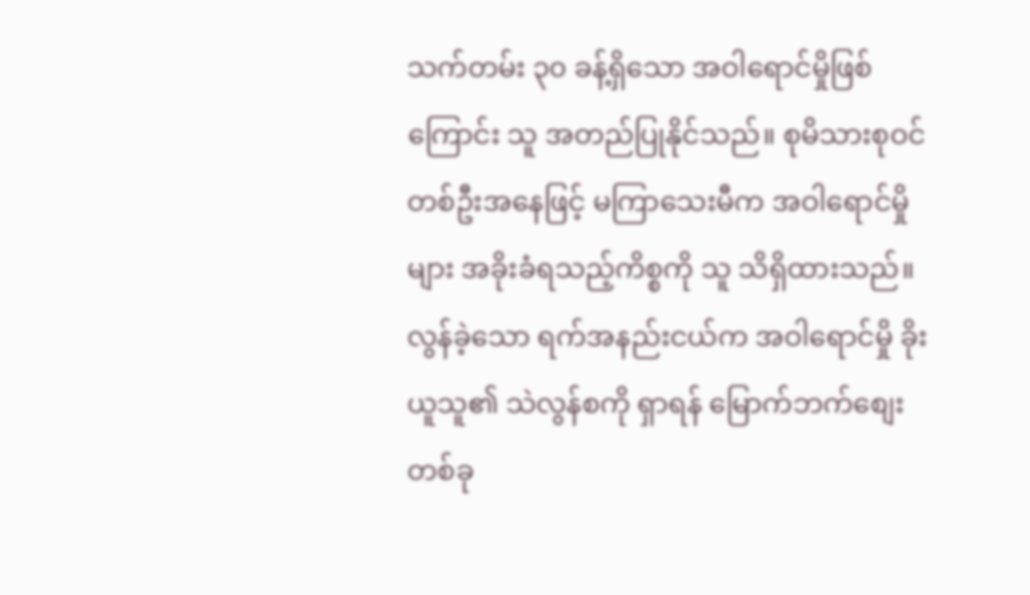သက်တမ်း ၃၀ ခန့်ရှိသော အဝါရောင်မှိုဖြစ်ကြောင်း သူ အတည်ပြုနိုင်သည်။ စုမိသားစုဝင်တစ်ဦးအနေဖြင့် မကြာသေးမီက အဝါရောင်မှိုများ အခိုးခံရသည့်ကိစ္စကို သူ သိရှိထားသည်။ လွန်ခဲ့သော ရက်အနည်းငယ်က အဝါရောင်မှို ခိုးယူသူ၏ သဲလွန်စကို ရှာရန် မြောက်ဘက်စျေးတစ်ခု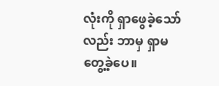လုံးကို ရှာဖွေခဲ့သော်လည်း ဘာမှ ရှာမတွေ့ခဲ့ပေ။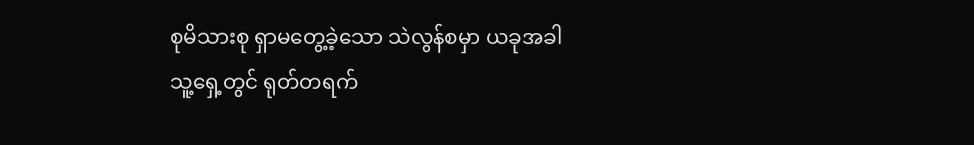စုမိသားစု ရှာမတွေ့ခဲ့သော သဲလွန်စမှာ ယခုအခါ သူ့ရှေ့တွင် ရုတ်တရက်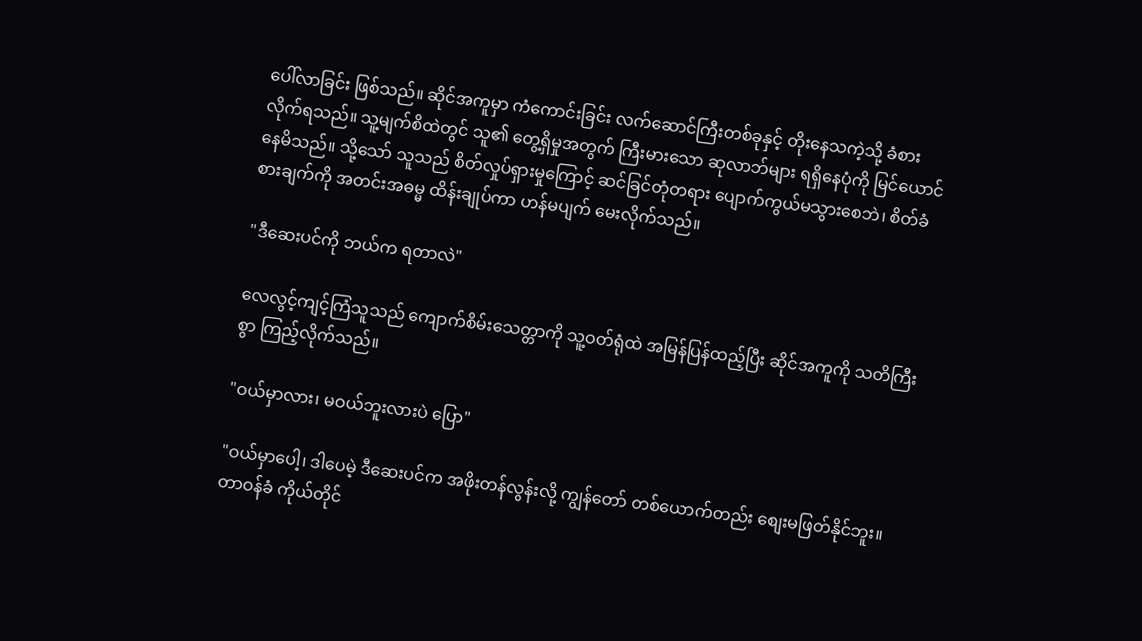ပေါ်လာခြင်း ဖြစ်သည်။ ဆိုင်အကူမှာ ကံကောင်းခြင်း လက်ဆောင်ကြီးတစ်ခုနှင့် တိုးနေသကဲ့သို့ ခံစားလိုက်ရသည်။ သူ့မျက်စိထဲတွင် သူ၏ တွေ့ရှိမှုအတွက် ကြီးမားသော ဆုလာဘ်များ ရရှိနေပုံကို မြင်ယောင်နေမိသည်။ သို့သော် သူသည် စိတ်လှုပ်ရှားမှုကြောင့် ဆင်ခြင်တုံတရား ပျောက်ကွယ်မသွားစေဘဲ၊ စိတ်ခံစားချက်ကို အတင်းအဓမ္မ ထိန်းချုပ်ကာ ဟန်မပျက် မေးလိုက်သည်။

"ဒီဆေးပင်ကို ဘယ်က ရတာလဲ"

လေလွင့်ကျင့်ကြံသူသည် ကျောက်စိမ်းသေတ္တာကို သူ့ဝတ်ရုံထဲ အမြန်ပြန်ထည့်ပြီး ဆိုင်အကူကို သတိကြီးစွာ ကြည့်လိုက်သည်။

"ဝယ်မှာလား၊ မဝယ်ဘူးလားပဲ ပြော"

"ဝယ်မှာပေါ့၊ ဒါပေမဲ့ ဒီဆေးပင်က အဖိုးတန်လွန်းလို့ ကျွန်တော် တစ်ယောက်တည်း စျေးမဖြတ်နိုင်ဘူး။ တာဝန်ခံ ကိုယ်တိုင်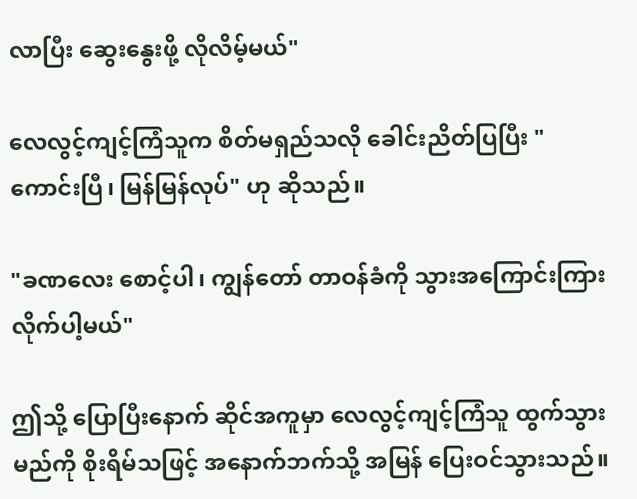လာပြီး ဆွေးနွေးဖို့ လိုလိမ့်မယ်"

လေလွင့်ကျင့်ကြံသူက စိတ်မရှည်သလို ခေါင်းညိတ်ပြပြီး "ကောင်းပြီ၊ မြန်မြန်လုပ်" ဟု ဆိုသည်။

"ခဏလေး စောင့်ပါ၊ ကျွန်တော် တာဝန်ခံကို သွားအကြောင်းကြားလိုက်ပါ့မယ်"

ဤသို့ ပြောပြီးနောက် ဆိုင်အကူမှာ လေလွင့်ကျင့်ကြံသူ ထွက်သွားမည်ကို စိုးရိမ်သဖြင့် အနောက်ဘက်သို့ အမြန် ပြေးဝင်သွားသည်။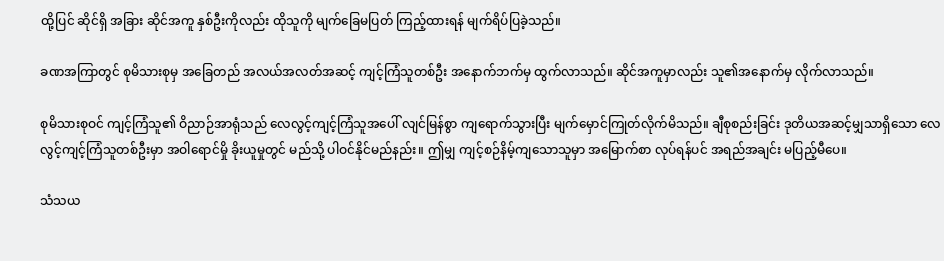ထို့ပြင် ဆိုင်ရှိ အခြား ဆိုင်အကူ နှစ်ဦးကိုလည်း ထိုသူကို မျက်ခြေမပြတ် ကြည့်ထားရန် မျက်ရိပ်ပြခဲ့သည်။

ခဏအကြာတွင် စုမိသားစုမှ အခြေတည် အလယ်အလတ်အဆင့် ကျင့်ကြံသူတစ်ဦး အနောက်ဘက်မှ ထွက်လာသည်။ ဆိုင်အကူမှာလည်း သူ၏အနောက်မှ လိုက်လာသည်။

စုမိသားစုဝင် ကျင့်ကြံသူ၏ ဝိညာဉ်အာရုံသည် လေလွင့်ကျင့်ကြံသူအပေါ် လျင်မြန်စွာ ကျရောက်သွားပြီး မျက်မှောင်ကြုတ်လိုက်မိသည်။ ချီစုစည်းခြင်း ဒုတိယအဆင့်မျှသာရှိသော လေလွင့်ကျင့်ကြံသူတစ်ဦးမှာ အဝါရောင်မှို ခိုးယူမှုတွင် မည်သို့ ပါဝင်နိုင်မည်နည်း။ ဤမျှ ကျင့်စဉ်နိမ့်ကျသောသူမှာ အမြောက်စာ လုပ်ရန်ပင် အရည်အချင်း မပြည့်မီပေ။

သံသယ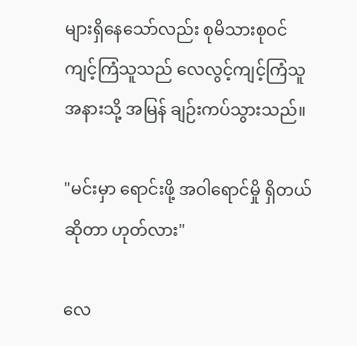များရှိနေသော်လည်း စုမိသားစုဝင် ကျင့်ကြံသူသည် လေလွင့်ကျင့်ကြံသူအနားသို့ အမြန် ချဉ်းကပ်သွားသည်။

"မင်းမှာ ရောင်းဖို့ အဝါရောင်မှို ရှိတယ်ဆိုတာ ဟုတ်လား"

လေ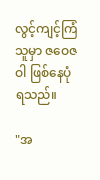လွင့်ကျင့်ကြံသူမှာ ဇဝေဇဝါ ဖြစ်နေပုံရသည်။

"အ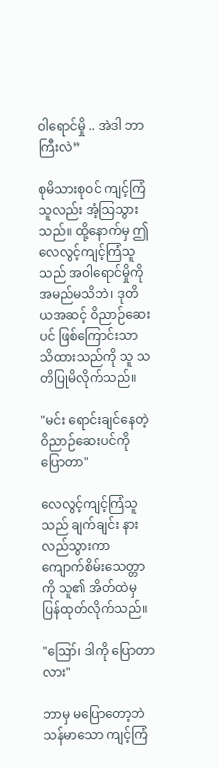ဝါရောင်မှို .. အဲဒါ ဘာကြီးလဲ”

စုမိသားစုဝင် ကျင့်ကြံသူလည်း အံ့သြသွားသည်။ ထို့နောက်မှ ဤလေလွင့်ကျင့်ကြံသူသည် အဝါရောင်မှိုကို အမည်မသိဘဲ၊ ဒုတိယအဆင့် ဝိညာဉ်ဆေးပင် ဖြစ်ကြောင်းသာ သိထားသည်ကို သူ သတိပြုမိလိုက်သည်။

"မင်း ရောင်းချင်နေတဲ့ ဝိညာဉ်ဆေးပင်ကို ပြောတာ"

လေလွင့်ကျင့်ကြံသူသည် ချက်ချင်း နားလည်သွားကာ ကျောက်စိမ်းသေတ္တာကို သူ၏ အိတ်ထဲမှ ပြန်ထုတ်လိုက်သည်။

"ဪ၊ ဒါကို ပြောတာလား"

ဘာမှ မပြောတော့ဘဲ သန်မာသော ကျင့်ကြံ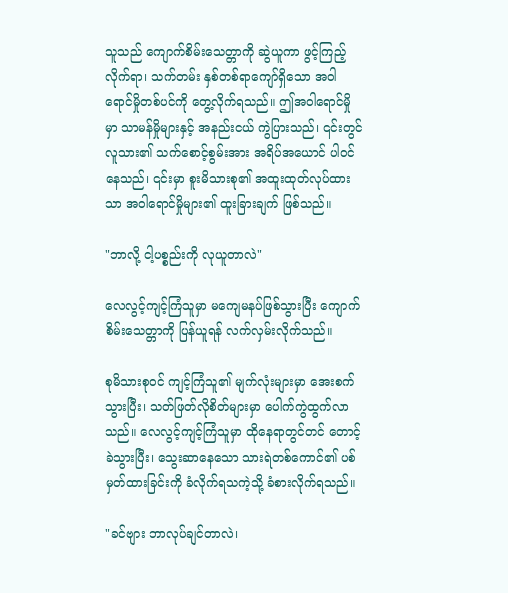သူသည် ကျောက်စိမ်းသေတ္တာကို ဆွဲယူကာ ဖွင့်ကြည့်လိုက်ရာ၊ သက်တမ်း နှစ်တစ်ရာကျော်ရှိသော အဝါရောင်မှိုတစ်ပင်ကို တွေ့လိုက်ရသည်။ ဤအဝါရောင်မှိုမှာ သာမန်မှိုများနှင့် အနည်းငယ် ကွဲပြားသည်၊ ၎င်းတွင် လူသား၏ သက်စောင့်စွမ်းအား အရိပ်အယောင် ပါဝင်နေသည်၊ ၎င်းမှာ စူးမိသားစု၏ အထူးထုတ်လုပ်ထားသာ အဝါရောင်မှိုများ၏ ထူးခြားချက် ဖြစ်သည်။

"ဘာလို့ ငါ့ပစ္စည်းကို လုယူတာလဲ"

လေလွင့်ကျင့်ကြံသူမှာ မကျေမနပ်ဖြစ်သွားပြီး ကျောက်စိမ်းသေတ္တာကို ပြန်ယူရန် လက်လှမ်းလိုက်သည်။

စုမိသားစုဝင် ကျင့်ကြံသူ၏ မျက်လုံးများမှာ အေးစက်သွားပြီး၊ သတ်ဖြတ်လိုစိတ်များမှာ ပေါက်ကွဲထွက်လာသည်။ လေလွင့်ကျင့်ကြံသူမှာ ထိုနေရာတွင်တင် တောင့်ခဲသွားပြီး၊ သွေးဆာနေသော သားရဲတစ်ကောင်၏ ပစ်မှတ်ထားခြင်းကို ခံလိုက်ရသကဲ့သို့ ခံစားလိုက်ရသည်။

"ခင်ဗျား ဘာလုပ်ချင်တာလဲ၊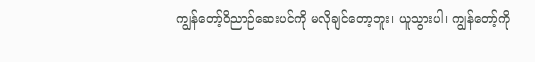ကျွန်တော့်ဝိညာဉ်ဆေးပင်ကို မလိုချင်တော့ဘူး၊ ယူသွားပါ၊ ကျွန်တော့်ကို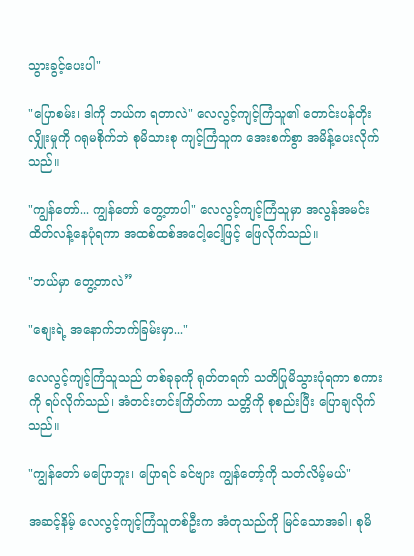သွားခွင့်ပေးပါ"

"ပြောစမ်း၊ ဒါကို ဘယ်က ရတာလဲ" လေလွင့်ကျင့်ကြံသူ၏ တောင်းပန်တိုးလျှိုးမှုကို ဂရုမစိုက်ဘဲ စုမိသားစု ကျင့်ကြံသူက အေးစက်စွာ အမိန့်ပေးလိုက်သည်။

"ကျွန်တော်... ကျွန်တော် တွေ့တာပါ" လေလွင့်ကျင့်ကြံသူမှာ အလွန်အမင်း ထိတ်လန့်နေပုံရကာ အထစ်ထစ်အငေါ့ငေါ့ဖြင့် ဖြေလိုက်သည်။

"ဘယ်မှာ တွေ့တာလဲ”

"စျေးရဲ့ အနောက်ဘက်ခြမ်းမှာ..."

လေလွင့်ကျင့်ကြံသူသည် တစ်ခုခုကို ရုတ်တရက် သတိပြုမိသွားပုံရကာ စကားကို ရပ်လိုက်သည်၊ အံတင်းတင်းကြိတ်ကာ သတ္တိကို စုစည်းပြီး ပြောချလိုက်သည်။

"ကျွန်တော် မပြောဘူး၊ ပြောရင် ခင်ဗျား ကျွန်တော့်ကို သတ်လိမ့်မယ်"

အဆင့်နိမ့် လေလွင့်ကျင့်ကြံသူတစ်ဦးက အံတုသည်ကို မြင်သောအခါ၊ စုမိ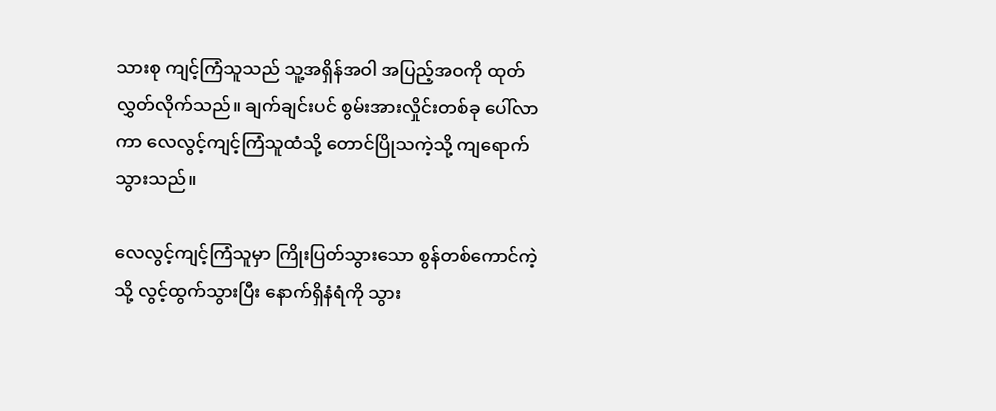သားစု ကျင့်ကြံသူသည် သူ့အရှိန်အဝါ အပြည့်အဝကို ထုတ်လွှတ်လိုက်သည်။ ချက်ချင်းပင် စွမ်းအားလှိုင်းတစ်ခု ပေါ်လာကာ လေလွင့်ကျင့်ကြံသူထံသို့ တောင်ပြိုသကဲ့သို့ ကျရောက်သွားသည်။

လေလွင့်ကျင့်ကြံသူမှာ ကြိုးပြတ်သွားသော စွန်တစ်ကောင်ကဲ့သို့ လွင့်ထွက်သွားပြီး နောက်ရှိနံရံကို သွား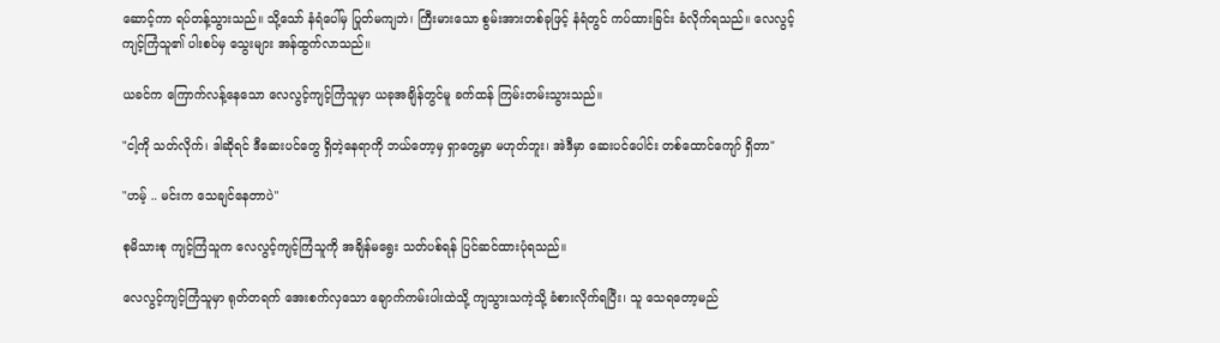ဆောင့်ကာ ရပ်တန့်သွားသည်။ သို့သော် နံရံပေါ်မှ ပြုတ်မကျဘဲ၊ ကြီးမားသော စွမ်းအားတစ်ခုဖြင့် နံရံတွင် ကပ်ထားခြင်း ခံလိုက်ရသည်။ လေလွင့်ကျင့်ကြံသူ၏ ပါးစပ်မှ သွေးများ အန်ထွက်လာသည်။

ယခင်က ကြောက်လန့်နေသော လေလွင့်ကျင့်ကြံသူမှာ ယခုအချိန်တွင်မူ ခက်ထန် ကြမ်းတမ်းသွားသည်။

"ငါ့ကို သတ်လိုက်၊ ဒါဆိုရင် ဒီဆေးပင်တွေ ရှိတဲ့နေရာကို ဘယ်တော့မှ ရှာတွေ့မှာ မဟုတ်ဘူး၊ အဲဒီမှာ ဆေးပင်ပေါင်း တစ်ထောင်ကျော် ရှိတာ"

"ဟမ့် .. မင်းက သေချင်နေတာပဲ"

စုမိသားစု ကျင့်ကြံသူက လေလွင့်ကျင့်ကြံသူကို အချိန်မရွေး သတ်ပစ်ရန် ပြင်ဆင်ထားပုံရသည်။

လေလွင့်ကျင့်ကြံသူမှာ ရုတ်တရက် အေးစက်လှသော ချောက်ကမ်းပါးထဲသို့ ကျသွားသကဲ့သို့ ခံစားလိုက်ရပြီး၊ သူ သေရတော့မည်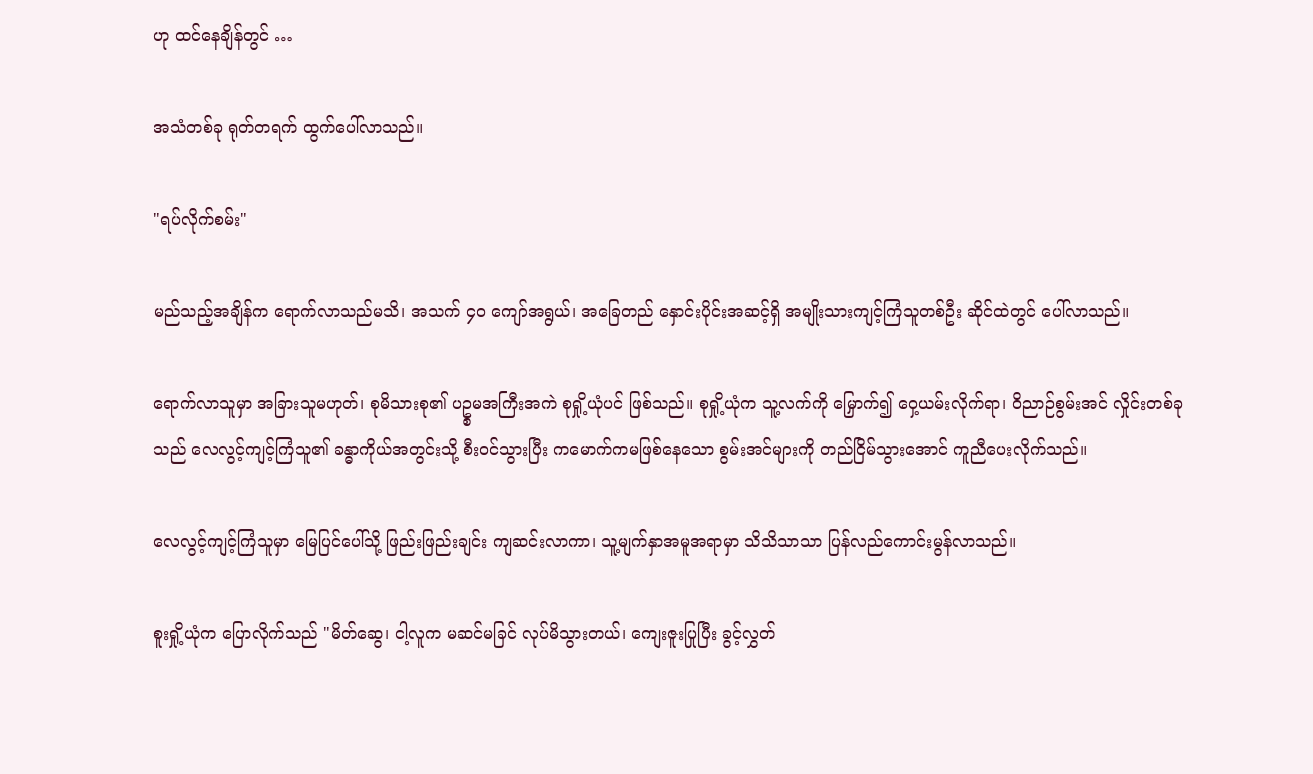ဟု ထင်နေချိန်တွင် …

အသံတစ်ခု ရုတ်တရက် ထွက်ပေါ်လာသည်။

"ရပ်လိုက်စမ်း"

မည်သည့်အချိန်က ရောက်လာသည်မသိ၊ အသက် ၄၀ ကျော်အရွယ်၊ အခြေတည် နှောင်းပိုင်းအဆင့်ရှိ အမျိုးသားကျင့်ကြံသူတစ်ဦး ဆိုင်ထဲတွင် ပေါ်လာသည်။

ရောက်လာသူမှာ အခြားသူမဟုတ်၊ စုမိသားစု၏ ပဥ္စမအကြီးအကဲ စုရှို့ယုံပင် ဖြစ်သည်။ စုရှို့ယုံက သူ့လက်ကို မြှောက်၍ ဝှေ့ယမ်းလိုက်ရာ၊ ဝိညာဉ်စွမ်းအင် လှိုင်းတစ်ခုသည် လေလွင့်ကျင့်ကြံသူ၏ ခန္ဓာကိုယ်အတွင်းသို့ စီးဝင်သွားပြီး ကမောက်ကမဖြစ်နေသော စွမ်းအင်များကို တည်ငြိမ်သွားအောင် ကူညီပေးလိုက်သည်။

လေလွင့်ကျင့်ကြံသူမှာ မြေပြင်ပေါ်သို့ ဖြည်းဖြည်းချင်း ကျဆင်းလာကာ၊ သူ့မျက်နှာအမူအရာမှာ သိသိသာသာ ပြန်လည်ကောင်းမွန်လာသည်။

စူးရှို့ယုံက ပြောလိုက်သည် "မိတ်ဆွေ၊ ငါ့လူက မဆင်မခြင် လုပ်မိသွားတယ်၊ ကျေးဇူးပြုပြီး ခွင့်လွှတ်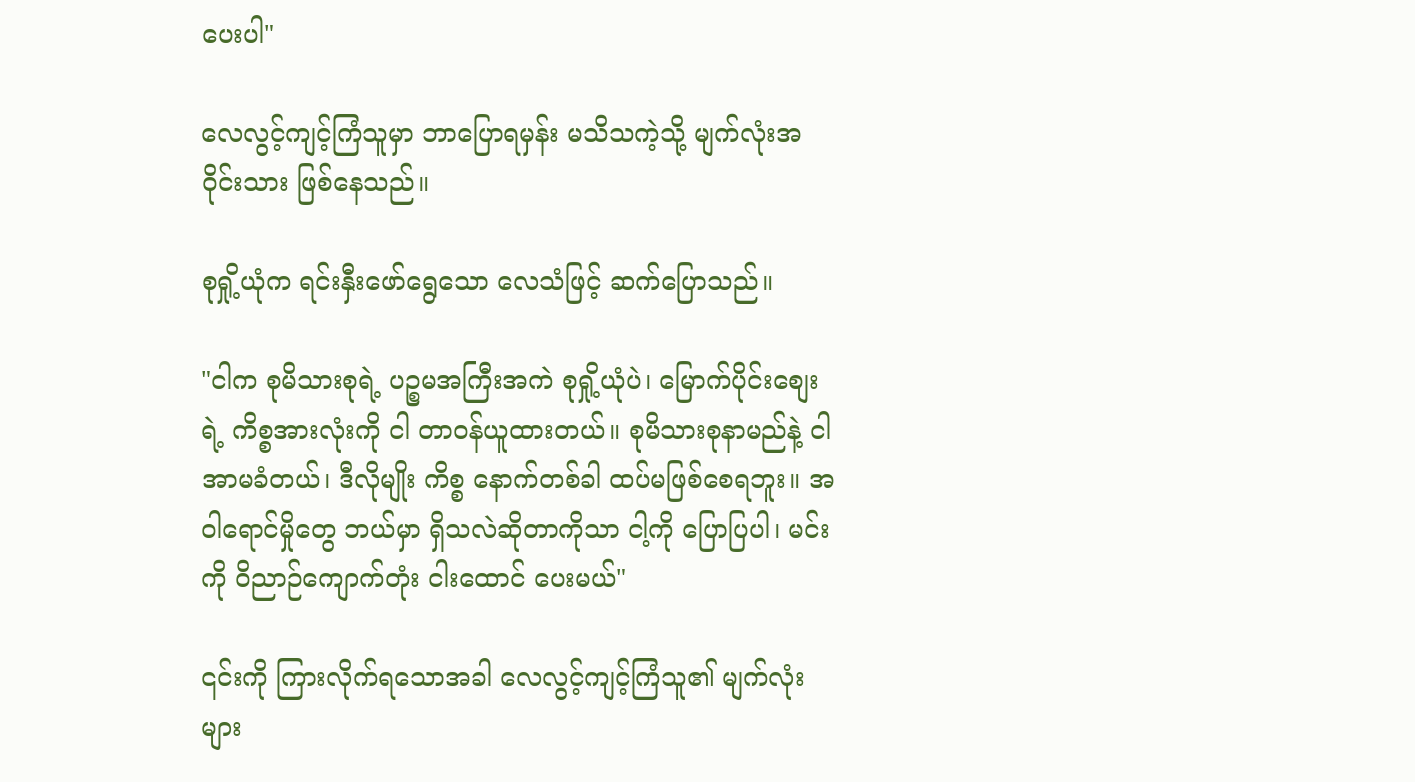ပေးပါ"

လေလွင့်ကျင့်ကြံသူမှာ ဘာပြောရမှန်း မသိသကဲ့သို့ မျက်လုံးအဝိုင်းသား ဖြစ်နေသည်။

စုရှို့ယုံက ရင်းနှီးဖော်ရွေသော လေသံဖြင့် ဆက်ပြောသည်။

"ငါက စုမိသားစုရဲ့ ပဉ္စမအကြီးအကဲ စုရှို့ယုံပဲ၊ မြောက်ပိုင်းစျေးရဲ့ ကိစ္စအားလုံးကို ငါ တာဝန်ယူထားတယ်။ စုမိသားစုနာမည်နဲ့ ငါ အာမခံတယ်၊ ဒီလိုမျိုး ကိစ္စ နောက်တစ်ခါ ထပ်မဖြစ်စေရဘူး။ အဝါရောင်မှိုတွေ ဘယ်မှာ ရှိသလဲဆိုတာကိုသာ ငါ့ကို ပြောပြပါ၊ မင်းကို ဝိညာဉ်ကျောက်တုံး ငါးထောင် ပေးမယ်"

၎င်းကို ကြားလိုက်ရသောအခါ လေလွင့်ကျင့်ကြံသူ၏ မျက်လုံးများ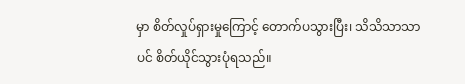မှာ စိတ်လှုပ်ရှားမှုကြောင့် တောက်ပသွားပြီး၊ သိသိသာသာပင် စိတ်ယိုင်သွားပုံရသည်။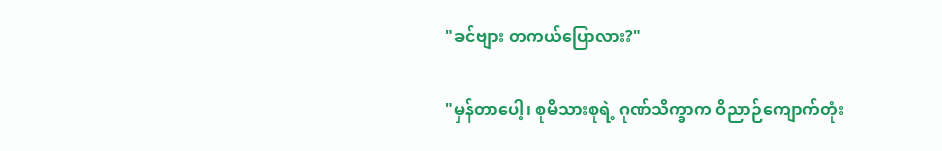"ခင်ဗျား တကယ်ပြောလား?"

"မှန်တာပေါ့၊ စုမိသားစုရဲ့ ဂုဏ်သိက္ခာက ဝိညာဉ်ကျောက်တုံး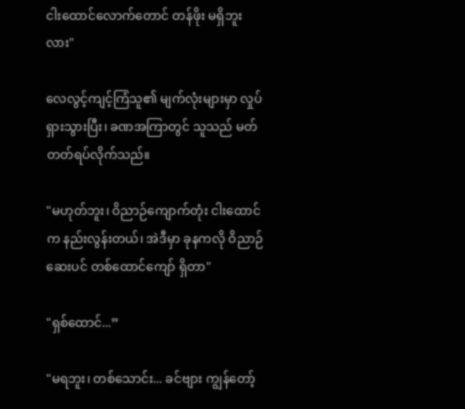ငါးထောင်လောက်တောင် တန်ဖိုး မရှိဘူးလား"

လေလွင့်ကျင့်ကြံသူ၏ မျက်လုံးများမှာ လှုပ်ရှားသွားပြီး၊ ခဏအကြာတွင် သူသည် မတ်တတ်ရပ်လိုက်သည်။

"မဟုတ်ဘူး၊ ဝိညာဉ်ကျောက်တုံး ငါးထောင်က နည်းလွန်းတယ်၊ အဲဒီမှာ ခုနကလို ဝိညာဉ်ဆေးပင် တစ်ထောင်ကျော် ရှိတာ"

"ရှစ်ထောင်...”

"မရဘူး၊ တစ်သောင်း... ခင်ဗျား ကျွန်တော့်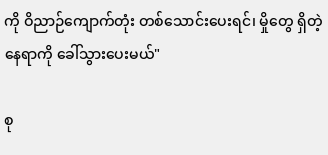ကို ဝိညာဉ်ကျောက်တုံး တစ်သောင်းပေးရင်၊ မှိုတွေ ရှိတဲ့နေရာကို ခေါ်သွားပေးမယ်"

စု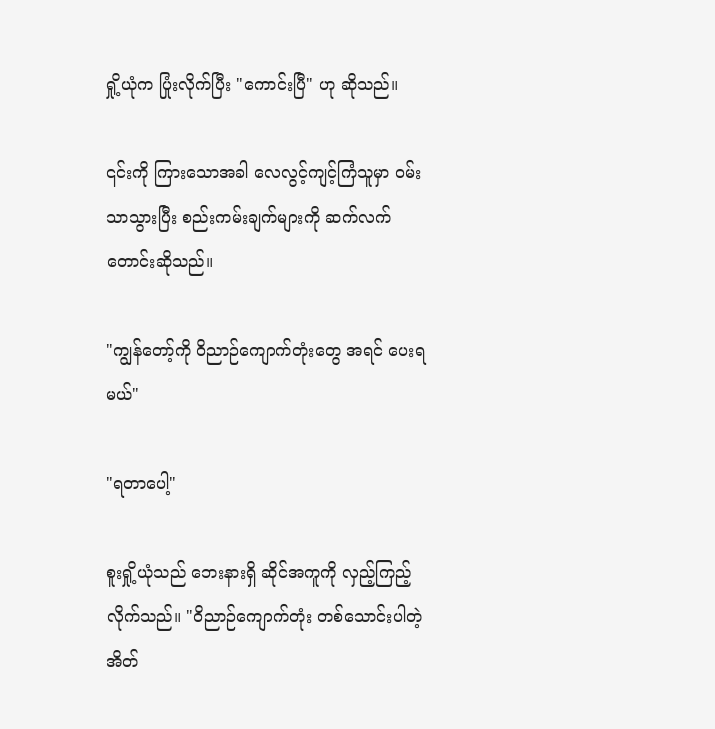ရှို့ယုံက ပြုံးလိုက်ပြီး "ကောင်းပြီ" ဟု ဆိုသည်။

၎င်းကို ကြားသောအခါ လေလွင့်ကျင့်ကြံသူမှာ ဝမ်းသာသွားပြီး စည်းကမ်းချက်များကို ဆက်လက် တောင်းဆိုသည်။

"ကျွန်တော့်ကို ဝိညာဉ်ကျောက်တုံးတွေ အရင် ပေးရမယ်"

"ရတာပေါ့"

စူးရှို့ယုံသည် ဘေးနားရှိ ဆိုင်အကူကို လှည့်ကြည့်လိုက်သည်။ "ဝိညာဉ်ကျောက်တုံး တစ်သောင်းပါတဲ့ အိတ်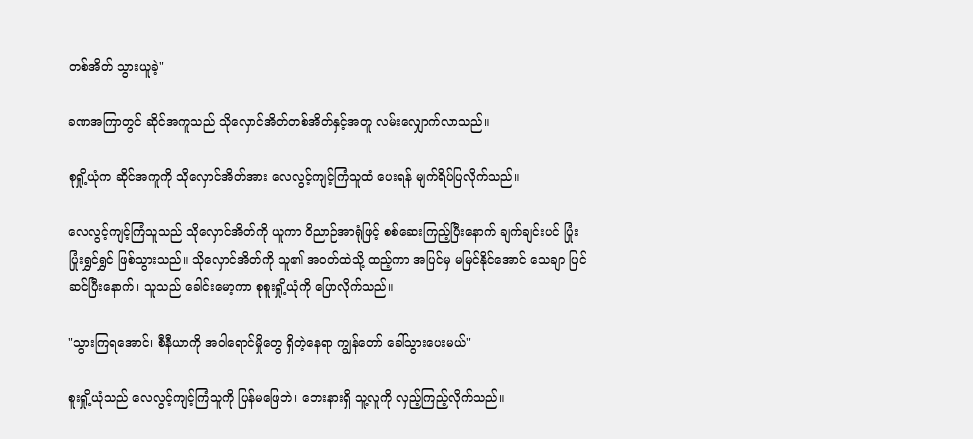တစ်အိတ် သွားယူခဲ့"

ခဏအကြာတွင် ဆိုင်အကူသည် သိုလှောင်အိတ်တစ်အိတ်နှင့်အတူ လမ်းလျှောက်လာသည်။

စုရှို့ယုံက ဆိုင်အကူကို သိုလှောင်အိတ်အား လေလွင့်ကျင့်ကြံသူထံ ပေးရန် မျက်ရိပ်ပြလိုက်သည်။

လေလွင့်ကျင့်ကြံသူသည် သိုလှောင်အိတ်ကို ယူကာ ဝိညာဉ်အာရုံဖြင့် စစ်ဆေးကြည့်ပြီးနောက် ချက်ချင်းပင် ပြုံးပြုံးရွှင်ရွှင် ဖြစ်သွားသည်။ သိုလှောင်အိတ်ကို သူ၏ အဝတ်ထဲသို့ ထည့်ကာ အပြင်မှ မမြင်နိုင်အောင် သေချာ ပြင်ဆင်ပြီးနောက်၊ သူသည် ခေါင်းမော့ကာ စုစူးရှို့ယုံကို ပြောလိုက်သည်။

"သွားကြရအောင်၊ စီနီယာကို အဝါရောင်မှိုတွေ ရှိတဲ့နေရာ ကျွန်တော် ခေါ်သွားပေးမယ်"

စူးရှို့ယုံသည် လေလွင့်ကျင့်ကြံသူကို ပြန်မဖြေဘဲ၊ ဘေးနားရှိ သူ့လူကို လှည့်ကြည့်လိုက်သည်။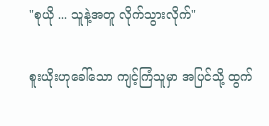"စုယို ... သူနဲ့အတူ လိုက်သွားလိုက်"

စူးယိုးဟုခေါ်သော ကျင့်ကြံသူမှာ အပြင်သို့ ထွက်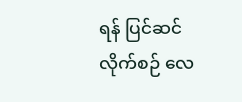ရန် ပြင်ဆင်လိုက်စဉ် လေ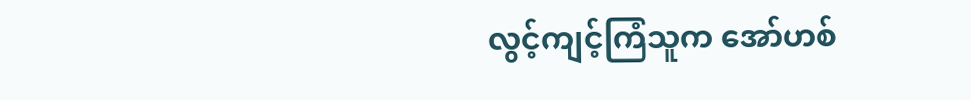လွင့်ကျင့်ကြံသူက အော်ဟစ်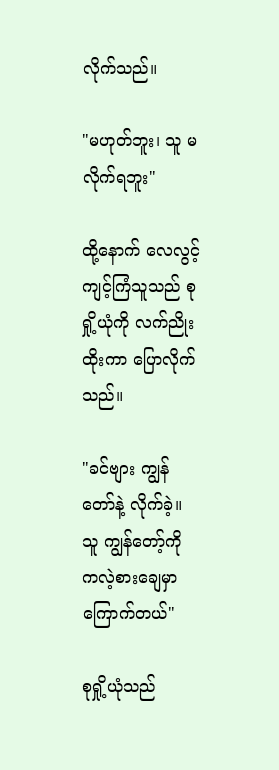လိုက်သည်။

"မဟုတ်ဘူး၊ သူ မလိုက်ရဘူး"

ထို့နောက် လေလွင့်ကျင့်ကြံသူသည် စုရှို့ယုံကို လက်ညိုးထိုးကာ ပြောလိုက်သည်။

"ခင်ဗျား ကျွန်တော်နဲ့ လိုက်ခဲ့။ သူ ကျွန်တော့်ကို ကလဲ့စားချေမှာ ကြောက်တယ်"

စုရှို့ယုံသည်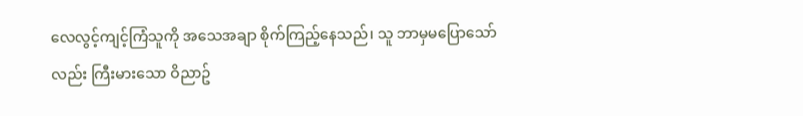လေလွင့်ကျင့်ကြံသူကို အသေအချာ စိုက်ကြည့်နေသည်၊ သူ ဘာမှမပြောသော်လည်း ကြီးမားသော ဝိညာဥ်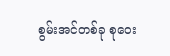စွမ်းအင်တစ်ခု စုဝေး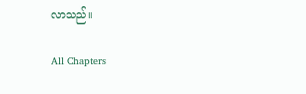လာသည်။

All Chapters